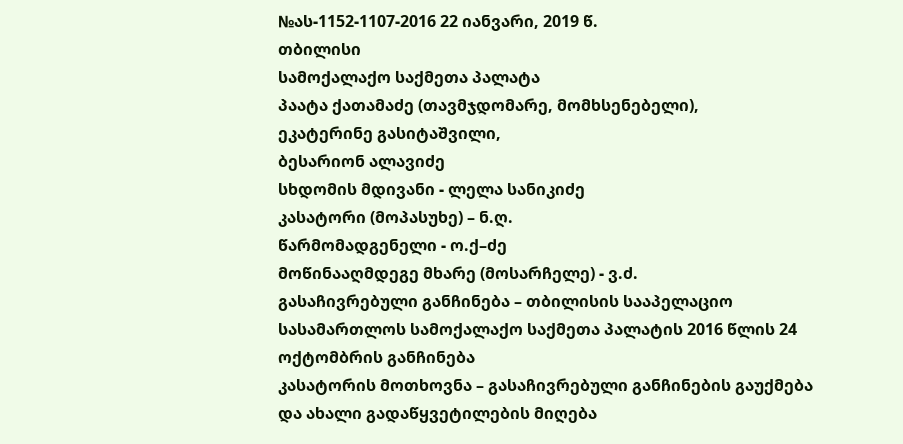№ას-1152-1107-2016 22 იანვარი, 2019 წ.
თბილისი
სამოქალაქო საქმეთა პალატა
პაატა ქათამაძე (თავმჯდომარე, მომხსენებელი),
ეკატერინე გასიტაშვილი,
ბესარიონ ალავიძე
სხდომის მდივანი - ლელა სანიკიძე
კასატორი (მოპასუხე) – ნ.ღ.
წარმომადგენელი - ო.ქ–ძე
მოწინააღმდეგე მხარე (მოსარჩელე) - ვ.ძ.
გასაჩივრებული განჩინება – თბილისის სააპელაციო სასამართლოს სამოქალაქო საქმეთა პალატის 2016 წლის 24 ოქტომბრის განჩინება
კასატორის მოთხოვნა – გასაჩივრებული განჩინების გაუქმება და ახალი გადაწყვეტილების მიღება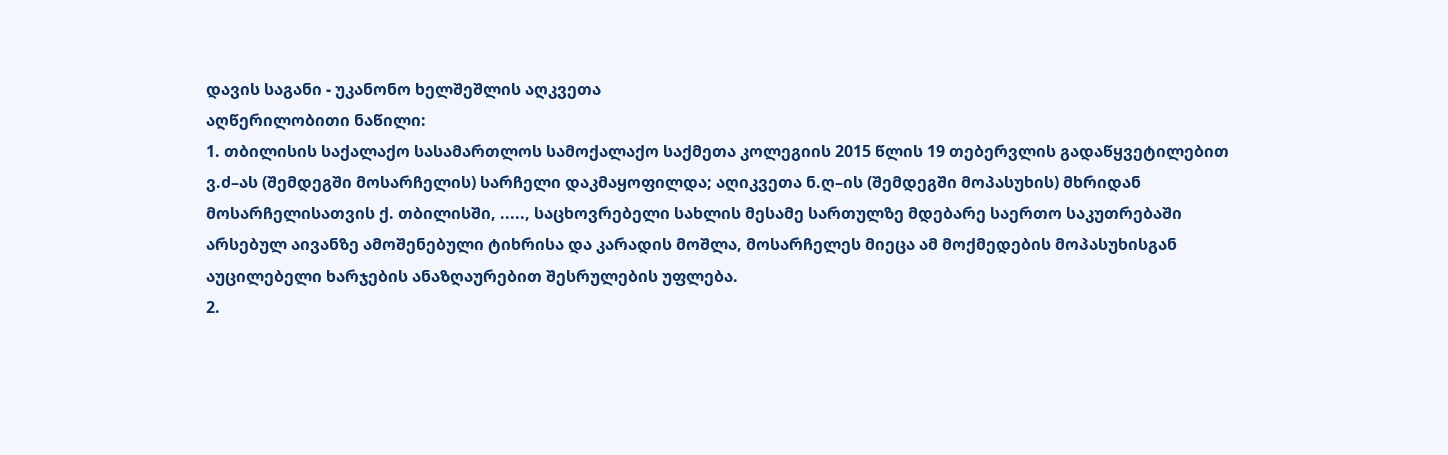დავის საგანი - უკანონო ხელშეშლის აღკვეთა
აღწერილობითი ნაწილი:
1. თბილისის საქალაქო სასამართლოს სამოქალაქო საქმეთა კოლეგიის 2015 წლის 19 თებერვლის გადაწყვეტილებით ვ.ძ–ას (შემდეგში მოსარჩელის) სარჩელი დაკმაყოფილდა; აღიკვეთა ნ.ღ–ის (შემდეგში მოპასუხის) მხრიდან მოსარჩელისათვის ქ. თბილისში, ....., საცხოვრებელი სახლის მესამე სართულზე მდებარე საერთო საკუთრებაში არსებულ აივანზე ამოშენებული ტიხრისა და კარადის მოშლა, მოსარჩელეს მიეცა ამ მოქმედების მოპასუხისგან აუცილებელი ხარჯების ანაზღაურებით შესრულების უფლება.
2.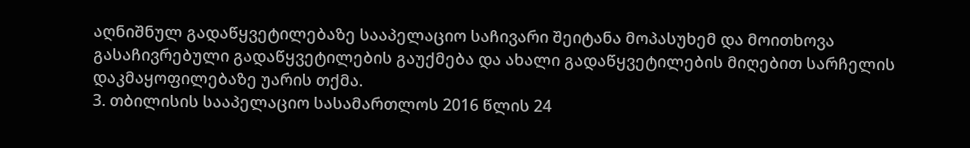აღნიშნულ გადაწყვეტილებაზე სააპელაციო საჩივარი შეიტანა მოპასუხემ და მოითხოვა გასაჩივრებული გადაწყვეტილების გაუქმება და ახალი გადაწყვეტილების მიღებით სარჩელის დაკმაყოფილებაზე უარის თქმა.
3. თბილისის სააპელაციო სასამართლოს 2016 წლის 24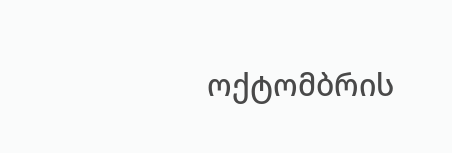ოქტომბრის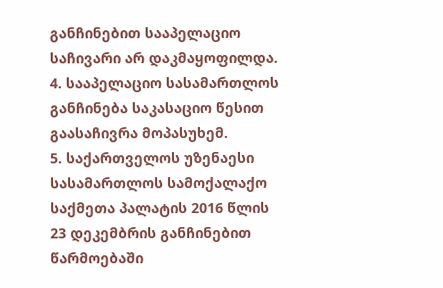განჩინებით სააპელაციო საჩივარი არ დაკმაყოფილდა.
4. სააპელაციო სასამართლოს განჩინება საკასაციო წესით გაასაჩივრა მოპასუხემ.
5. საქართველოს უზენაესი სასამართლოს სამოქალაქო საქმეთა პალატის 2016 წლის 23 დეკემბრის განჩინებით წარმოებაში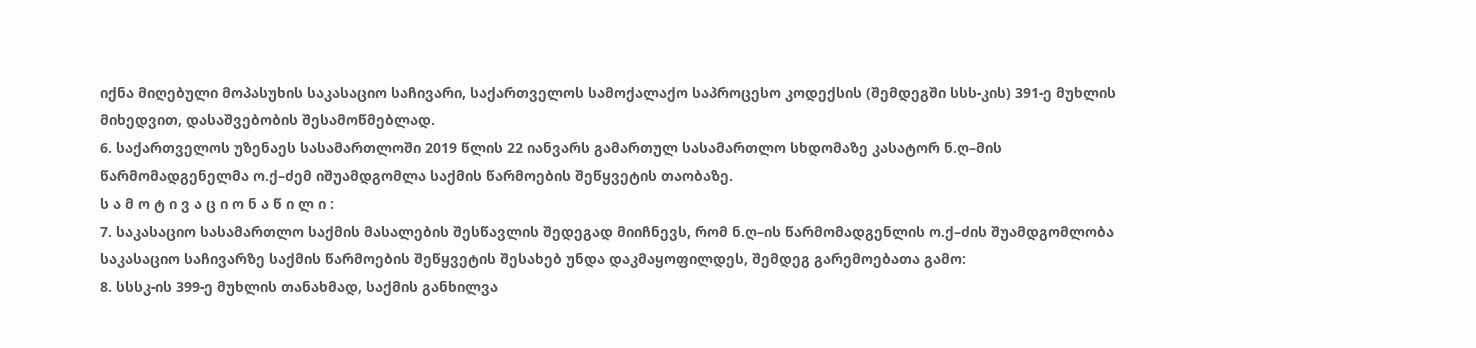იქნა მიღებული მოპასუხის საკასაციო საჩივარი, საქართველოს სამოქალაქო საპროცესო კოდექსის (შემდეგში სსს-კის) 391-ე მუხლის მიხედვით, დასაშვებობის შესამოწმებლად.
6. საქართველოს უზენაეს სასამართლოში 2019 წლის 22 იანვარს გამართულ სასამართლო სხდომაზე კასატორ ნ.ღ–მის წარმომადგენელმა ო.ქ–ძემ იშუამდგომლა საქმის წარმოების შეწყვეტის თაობაზე.
ს ა მ ო ტ ი ვ ა ც ი ო ნ ა წ ი ლ ი :
7. საკასაციო სასამართლო საქმის მასალების შესწავლის შედეგად მიიჩნევს, რომ ნ.ღ–ის წარმომადგენლის ო.ქ–ძის შუამდგომლობა საკასაციო საჩივარზე საქმის წარმოების შეწყვეტის შესახებ უნდა დაკმაყოფილდეს, შემდეგ გარემოებათა გამო:
8. სსსკ-ის 399-ე მუხლის თანახმად, საქმის განხილვა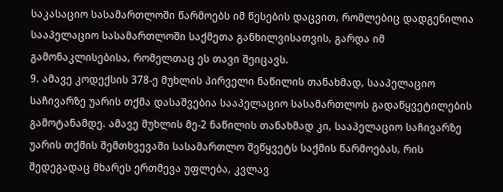საკასაციო სასამართლოში წარმოებს იმ წესების დაცვით, რომლებიც დადგენილია სააპელაციო სასამართლოში საქმეთა განხილვისათვის, გარდა იმ გამონაკლისებისა, რომელთაც ეს თავი შეიცავს.
9. ამავე კოდექსის 378-ე მუხლის პირველი ნაწილის თანახმად, სააპელაციო საჩივარზე უარის თქმა დასაშვებია სააპელაციო სასამართლოს გადაწყვეტილების გამოტანამდე. ამავე მუხლის მე-2 ნაწილის თანახმად კი, სააპელაციო საჩივარზე უარის თქმის შემთხვევაში სასამართლო შეწყვეტს საქმის წარმოებას, რის შედეგადაც მხარეს ერთმევა უფლება, კვლავ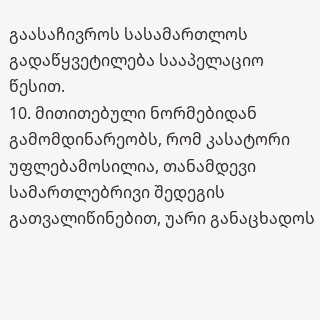გაასაჩივროს სასამართლოს გადაწყვეტილება სააპელაციო წესით.
10. მითითებული ნორმებიდან გამომდინარეობს, რომ კასატორი უფლებამოსილია, თანამდევი სამართლებრივი შედეგის გათვალიწინებით, უარი განაცხადოს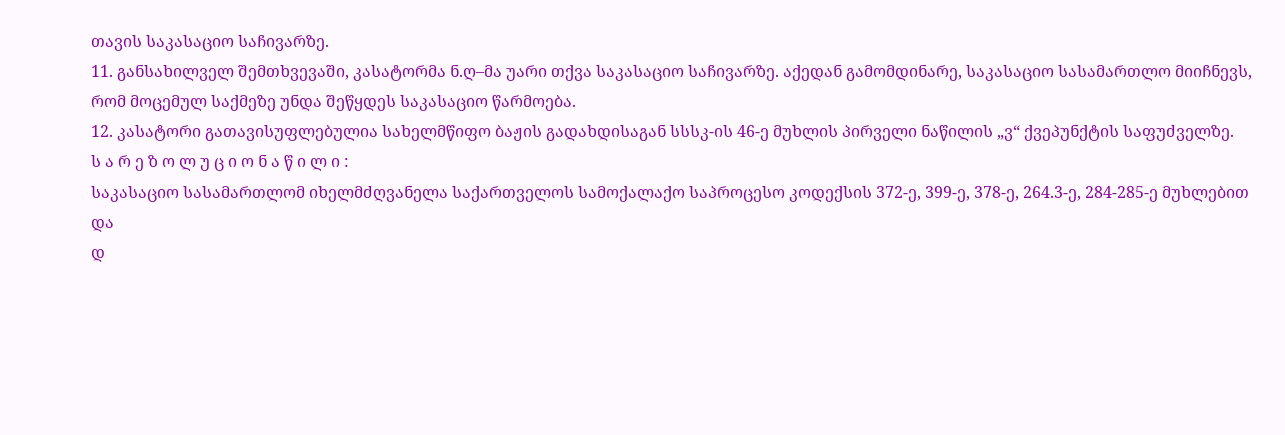თავის საკასაციო საჩივარზე.
11. განსახილველ შემთხვევაში, კასატორმა ნ.ღ–მა უარი თქვა საკასაციო საჩივარზე. აქედან გამომდინარე, საკასაციო სასამართლო მიიჩნევს, რომ მოცემულ საქმეზე უნდა შეწყდეს საკასაციო წარმოება.
12. კასატორი გათავისუფლებულია სახელმწიფო ბაჟის გადახდისაგან სსსკ-ის 46-ე მუხლის პირველი ნაწილის „ვ“ ქვეპუნქტის საფუძველზე.
ს ა რ ე ზ ო ლ უ ც ი ო ნ ა წ ი ლ ი :
საკასაციო სასამართლომ იხელმძღვანელა საქართველოს სამოქალაქო საპროცესო კოდექსის 372-ე, 399-ე, 378-ე, 264.3-ე, 284-285-ე მუხლებით და
დ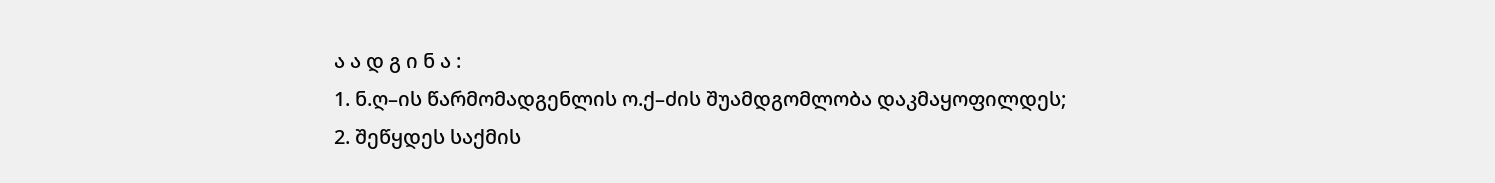ა ა დ გ ი ნ ა :
1. ნ.ღ–ის წარმომადგენლის ო.ქ–ძის შუამდგომლობა დაკმაყოფილდეს;
2. შეწყდეს საქმის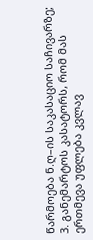წარმოება ნ.ღ–ის საკასაციო საჩივარზე;
3. განემარტოს კასატორს, რომ მას ერთმევა უფლება კვლავ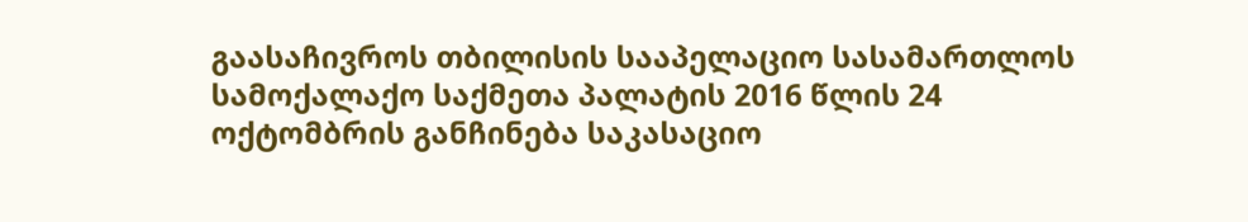გაასაჩივროს თბილისის სააპელაციო სასამართლოს სამოქალაქო საქმეთა პალატის 2016 წლის 24 ოქტომბრის განჩინება საკასაციო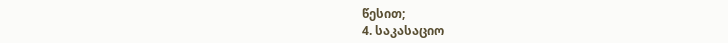წესით;
4. საკასაციო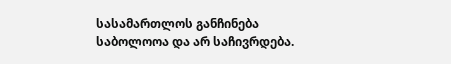სასამართლოს განჩინება საბოლოოა და არ საჩივრდება.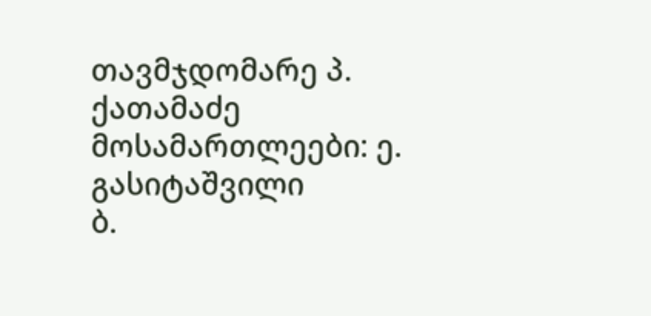თავმჯდომარე პ. ქათამაძე
მოსამართლეები: ე. გასიტაშვილი
ბ.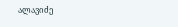ალავიძე